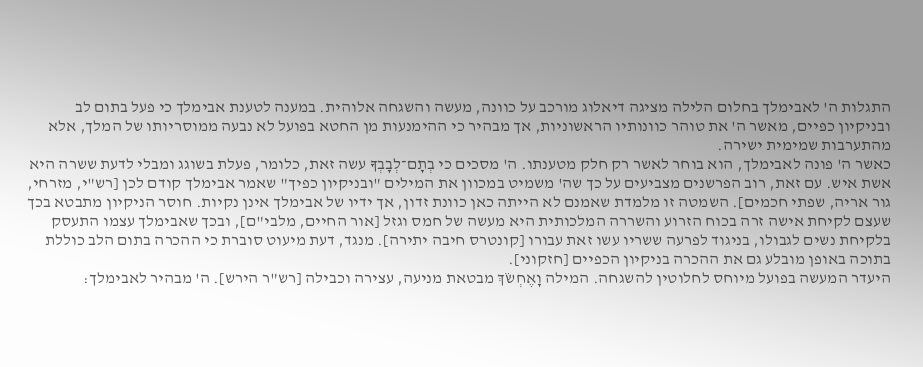התגלות ה' לאבימלך בחלום הלילה מציגה דיאלוג מורכב על כוונה, מעשה והשגחה אלוהית. במענה לטענת אבימלך כי פעל בתום לב ובניקיון כפיים, מאשר ה' את טוהר כוונותיו הראשוניות, אך מבהיר כי ההימנעות מן החטא בפועל לא נבעה ממוסריותו של המלך, אלא מהתערבות שמימית ישירה.
כאשר ה' פונה לאבימלך, הוא בוחר לאשר רק חלק מטענתו. ה' מסכים כי בְתָם־לְבָבְךָ עשה זאת, כלומר, פעלת בשוגג ומבלי לדעת ששרה היא אשת איש. עם זאת, רוב הפרשנים מצביעים על כך שה' משמיט במכוון את המילים "ובניקיון כפיך" שאמר אבימלך קודם לכן [רש"י, מזרחי, גור אריה, שפתי חכמים]. השמטה זו מלמדת שאמנם לא הייתה כאן כוונת זדון, אך ידיו של אבימלך אינן נקיות. חוסר הניקיון מתבטא בכך שעצם לקיחת אישה זרה בכוח הזרוע והשררה המלכותית היא מעשה של חמס וגזל [אור החיים, מלבי"ם], ובכך שאבימלך עצמו התעסק בלקיחת נשים לגבולו, בניגוד לפרעה ששריו עשו זאת עבורו [קונטרס חיבה יתירה]. מנגד, דעת מיעוט סוברת כי ההכרה בתום הלב כוללת בתוכה באופן מובלע גם את ההכרה בניקיון הכפיים [חזקוני].
היעדר המעשה בפועל מיוחס לחלוטין להשגחה. המילה וָאֶחְשֹׂךְ מבטאת מניעה, עצירה וכבילה [רש"ר הירש]. ה' מבהיר לאבימלך: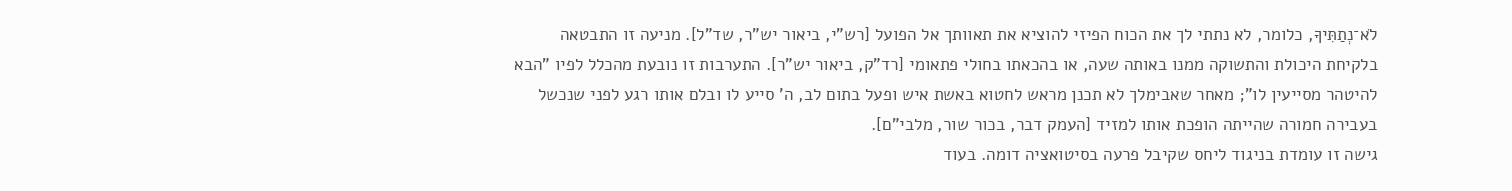לֹא־נְתַתִּיךָ, כלומר, לא נתתי לך את הכוח הפיזי להוציא את תאוותך אל הפועל [רש"י, ביאור יש"ר, שד"ל]. מניעה זו התבטאה בלקיחת היכולת והתשוקה ממנו באותה שעה, או בהכאתו בחולי פתאומי [רד"ק, ביאור יש"ר]. התערבות זו נובעת מהכלל לפיו "הבא להיטהר מסייעין לו"; מאחר שאבימלך לא תכנן מראש לחטוא באשת איש ופעל בתום לב, ה' סייע לו ובלם אותו רגע לפני שנכשל בעבירה חמורה שהייתה הופכת אותו למזיד [העמק דבר, בכור שור, מלבי"ם].
גישה זו עומדת בניגוד ליחס שקיבל פרעה בסיטואציה דומה. בעוד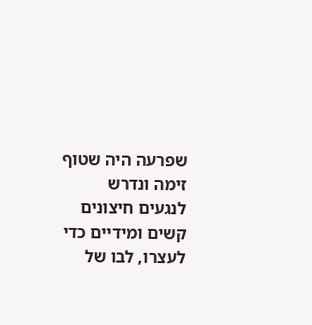שפרעה היה שטוף זימה ונדרש לנגעים חיצונים קשים ומידיים כדי לעצרו, לבו של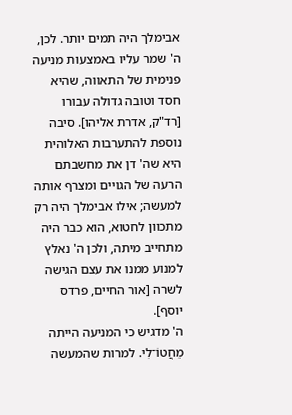אבימלך היה תמים יותר. לכן, ה' שמר עליו באמצעות מניעה פנימית של התאווה, שהיא חסד וטובה גדולה עבורו [רד"ק, אדרת אליהו]. סיבה נוספת להתערבות האלוהית היא שה' דן את מחשבתם הרעה של הגויים ומצרף אותה למעשה; אילו אבימלך היה רק מתכוון לחטוא, הוא כבר היה מתחייב מיתה, ולכן ה' נאלץ למנוע ממנו את עצם הגישה לשרה [אור החיים, פרדס יוסף].
ה' מדגיש כי המניעה הייתה מֵחֲטוֹ־לִי. למרות שהמעשה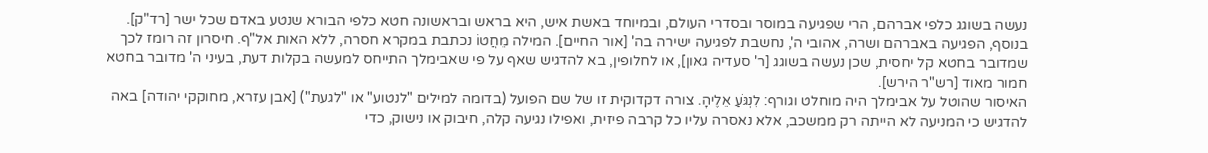נעשה בשוגג כלפי אברהם, הרי שפגיעה במוסר ובסדרי העולם, ובמיוחד באשת איש, היא בראש ובראשונה חטא כלפי הבורא שנטע באדם שכל ישר [רד"ק]. בנוסף, הפגיעה באברהם ושרה, אהובי ה', נחשבת לפגיעה ישירה בה' [אור החיים]. המילה מֵחֲטוֹ נכתבת במקרא חסרה, ללא האות אל"ף. חיסרון זה רומז לכך שמדובר בחטא קל יחסית, שכן נעשה בשוגג [ר' סעדיה גאון], או לחלופין, בא להדגיש שאף על פי שאבימלך התייחס למעשה בקלות דעת, בעיני ה' מדובר בחטא חמור מאוד [רש"ר הירש].
האיסור שהוטל על אבימלך היה מוחלט וגורף: לִנְגֹּעַ אֵלֶיהָ. צורה דקדוקית זו של שם הפועל (בדומה למילים "לנטוע" או "לגעת") [אבן עזרא, מחוקקי יהודה] באה להדגיש כי המניעה לא הייתה רק ממשכב, אלא נאסרה עליו כל קרבה פיזית, ואפילו נגיעה קלה, חיבוק או נישוק, כדי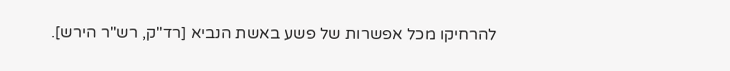להרחיקו מכל אפשרות של פשע באשת הנביא [רד"ק, רש"ר הירש].